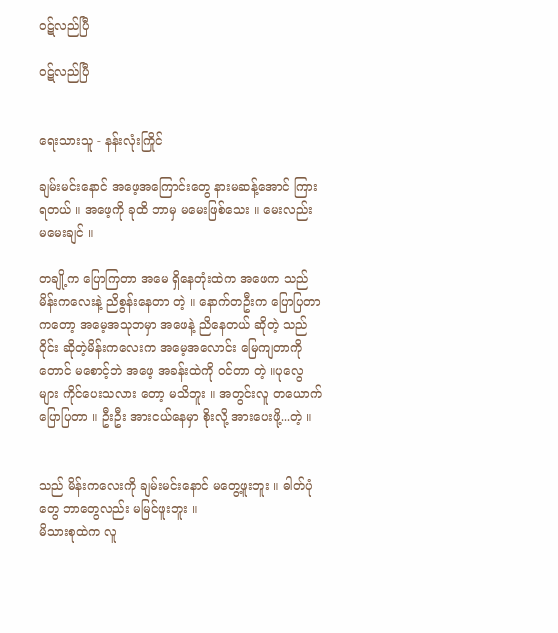၀ဋ်လည်ပြီ

၀ဋ်လည်ပြီ


ရေးသားသူ - နန်းလုံးကြိုင်

ချမ်းမင်းနောင် အဖေ့အကြောင်းတွေ နားမဆန့်အောင် ကြားရတယ် ။ အဖေ့ကို ခုထိ ဘာမှ မမေးဖြစ်သေး ။ မေးလည်း မမေးချင် ။

တချို့က ပြောကြတာ အမေ ရှိနေတုံးထဲက အဖေက သည် မိန်းကလေးနဲ့ ညိစွန်းနေတာ တဲ့ ။ နောက်တဦးက ပြောပြတာကတော့ အမေ့အသုဘမှာ အဖေနဲ့ ညိနေတယ် ဆိုတဲ့ သည် ဝိုင်း ဆိုတဲ့မိန်းကလေးက အမေ့အလောင်း မြေကျတာကိုတောင် မစောင့်ဘဲ အဖေ့ အခန်းထဲကို ဝင်တာ တဲ့ ။ပုလွေများ ကိုင်ပေးသလား တော့ မသိဘူး ။ အတွင်းလူ တယောက် ပြောပြတာ ။ ဦးဦး အားငယ်နေမှာ စိုးလို့ အားပေးဖို့...တဲ့ ။


သည် မိန်းကလေးကို ချမ်းမင်းနောင် မတွေ့ဖူးဘူး ။ ဓါတ်ပုံတွေ ဘာတွေလည်း မမြင်ဖူးဘူး ။
မိသားစုထဲက လူ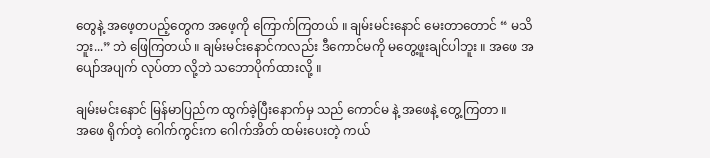တွေနဲ့ အဖေ့တပည့်တွေက အဖေ့ကို ကြောက်ကြတယ် ။ ချမ်းမင်းနောင် မေးတာတောင် “ မသိဘူး...” ဘဲ ဖြေကြတယ် ။ ချမ်းမင်းနောင်ကလည်း ဒီကောင်မကို မတွေ့ဖူးချင်ပါဘူး ။ အဖေ အပျော်အပျက် လုပ်တာ လို့ဘဲ သဘောပိုက်ထားလို့ ။

ချမ်းမင်းနောင် မြန်မာပြည်က ထွက်ခဲ့ပြီးနောက်မှ သည် ကောင်မ နဲ့ အဖေနဲ့ တွေ့ကြတာ ။
အဖေ ရိုက်တဲ့ ဂေါက်ကွင်းက ဂေါက်အိတ် ထမ်းပေးတဲ့ ကယ်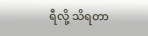ရီလို့ သိရတာ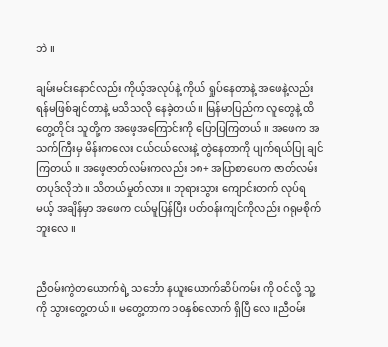ဘဲ ။

ချမ်းမင်းနောင်လည်း ကိုယ့်အလုပ်နဲ့ ကိုယ် ရှုပ်နေတာနဲ့ အဖေနဲ့လည်း ရန်မဖြစ်ချင်တာနဲ့ မသိသလို နေခဲ့တယ် ။ မြန်မာပြည်က လူတွေနဲ့ ထိတွေ့တိုင်း သူတို့က အဖေ့အကြောင်းကို ပြောပြကြတယ် ။ အဖေက အသက်ကြီးမှ မိန်းကလေး ငယ်ငယ်လေးနဲ့ တွဲနေတာကို ပျက်ရယ်ပြု ချင်ကြတယ် ။ အဖေ့ဇာတ်လမ်းကလည်း ၁၈+ အပြာစာပေက ဇာတ်လမ်းတပုဒ်လိုဘဲ ။ သိတယ်မှုတ်လား ။ ဘုရားသွား ကျောင်းတက် လုပ်ရမယ့် အချိန်မှာ အဖေက ငယ်မူပြန်ပြီး ပတ်ဝန်းကျင်ကိုလည်း ဂရုမစိုက်ဘူးလေ ။


ညီဝမ်းကွဲတယောက်ရဲ့ သင်္ဘော နယူးယောက်ဆိပ်ကမ်း ကို ဝင်လို့ သူ့ကို သွားတွေ့တယ် ။ မတွေ့တာက ၁၀နှစ်လောက် ရှိပြီ လေ ။ညီဝမ်း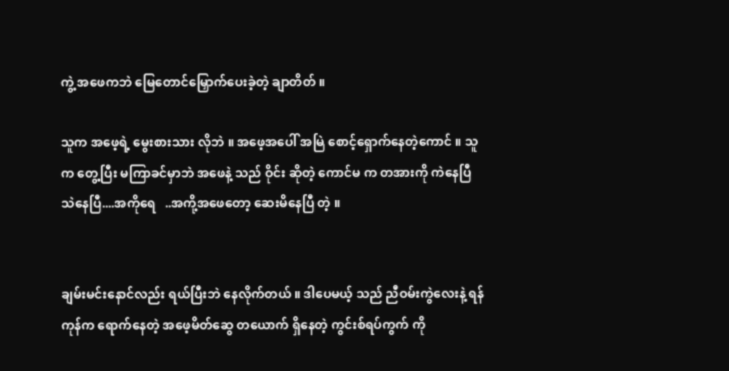ကွဲ့ အဖေကဘဲ မြေတောင်မြှောက်ပေးခဲ့တဲ့ ချာတိတ် ။

သူက အဖေ့ရဲ့ မွေးစားသား လိုဘဲ ။ အဖေ့အပေါ် အမြဲ စောင့်ရှောက်နေတဲ့ကောင် ။ သူက တွေ့ပြီး မကြာခင်မှာဘဲ အဖေနဲ့ သည် ဝိုင်း ဆိုတဲ့ ကောင်မ က တအားကို ကဲနေပြီ သဲနေပြီ....အကိုရေ   ..အကို့အဖေတော့ ဆေးမိနေပြီ တဲ့ ။


ချမ်းမင်းနောင်လည်း ရယ်ပြီးဘဲ နေလိုက်တယ် ။ ဒါပေမယ့် သည် ညီဝမ်းကွဲလေးနဲ့ ရန်ကုန်က ရောက်နေတဲ့ အဖေ့မိတ်ဆွေ တယောက် ရှိနေတဲ့ ကွင်းစ်ရပ်ကွက် ကို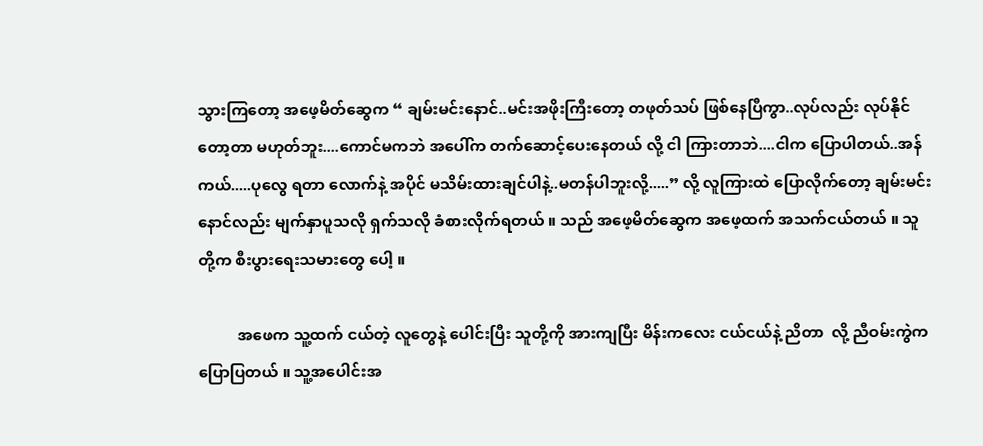သွားကြတော့ အဖေ့မိတ်ဆွေက “ ချမ်းမင်းနောင်..မင်းအဖိုးကြီးတော့ တဖုတ်သပ် ဖြစ်နေပြီကွာ..လုပ်လည်း လုပ်နိုင်တော့တာ မဟုတ်ဘူး....ကောင်မကဘဲ အပေါ်က တက်ဆောင့်ပေးနေတယ် လို့ ငါ ကြားတာဘဲ....ငါက ပြောပါတယ်..အန်ကယ်.....ပုလွေ ရတာ လောက်နဲ့ အပိုင် မသိမ်းထားချင်ပါနဲ့..မတန်ပါဘူးလို့.....” လို့ လူကြားထဲ ပြောလိုက်တော့ ချမ်းမင်းနောင်လည်း မျက်နှာပူသလို ရှက်သလို ခံစားလိုက်ရတယ် ။ သည် အဖေ့မိတ်ဆွေက အဖေ့ထက် အသက်ငယ်တယ် ။ သူတို့က စီးပွားရေးသမားတွေ ပေါ့ ။

          အဖေက သူ့ထက် ငယ်တဲ့ လူတွေနဲ့ ပေါင်းပြီး သူတို့ကို အားကျပြီး မိန်းကလေး ငယ်ငယ်နဲ့ ညိတာ  လို့ ညီဝမ်းကွဲက ပြောပြတယ် ။ သူ့အပေါင်းအ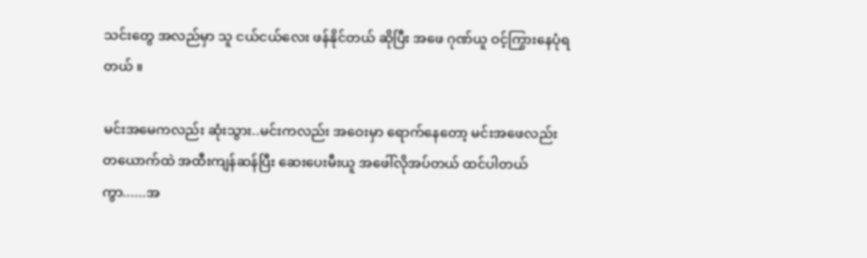သင်းတွေ အလည်မှာ သူ ငယ်ငယ်လေး ဖန်နိုင်တယ် ဆိုပြီး အဖေ ဂုဏ်ယူ ဝင့်ကြွားနေပုံရတယ် ။

မင်းအမေကလည်း ဆုံးသွား..မင်းကလည်း အဝေးမှာ ရောက်နေတော့ မင်းအဖေလည်း တယောက်ထဲ အထီးကျန်ဆန်ပြီး ဆေးပေးမီးယူ အဖေါ်လိုအပ်တယ် ထင်ပါတယ်ကွာ......အ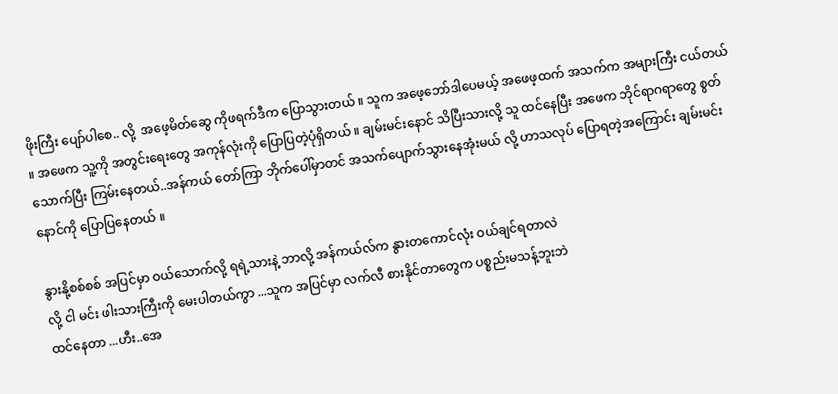ဖိုးကြီး ပျော်ပါစေ.. လို့  အဖေ့မိတ်ဆွေ ကိုဖရက်ဒီက ပြောသွားတယ် ။ သူက အဖေ့ဘော်ဒါပေမယ့် အဖေဖ့ထက် အသက်က အများကြီး ငယ်တယ် ။ အဖေက သူ့ကို အတွင်းရေးတွေ အကုန်လုံးကို ပြောပြတဲ့ပုံရှိတယ် ။ ချမ်းမင်းနောင် သိပြီးသားလို့ သူ ထင်နေပြီး အဖေက ဘိုင်ရာဂရာတွေ စွတ်သောက်ပြီး ကြမ်းနေတယ်..အန်ကယ် တော်ကြာ ဘိုက်ပေါ်မှာတင် အသက်ပျောက်သွားနေအုံးမယ် လို့ ဟာသလုပ် ပြောရတဲ့အကြောင်း ချမ်းမင်းနောင်ကို ပြောပြနေတယ် ။

နွားနို့စစ်စစ် အပြင်မှာ ဝယ်သောက်လို့ ရရဲ့သားနဲ့ ဘာလို့ အန်ကယ်လ်က နွားတကောင်လုံး ဝယ်ချင်ရတာလဲ
လို့ ငါ မင်း ဖါးသားကြီးကို မေးပါတယ်ကွာ ...သူက အပြင်မှာ လက်လီ စားနိုင်တာတွေက ပစ္စည်းမသန့်ဘူးဘဲ
ထင်နေတာ ...ဟီး..အေ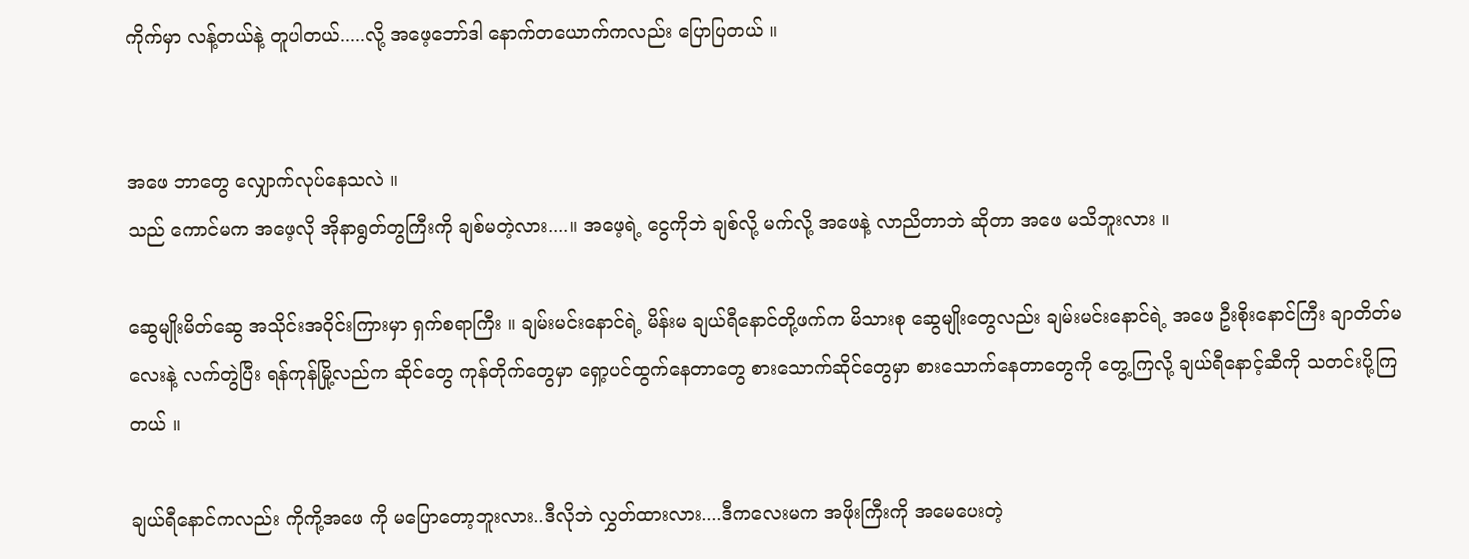ကိုက်မှာ လန့်တယ်နဲ့ တူပါတယ်.....လို့ အဖေ့ဘော်ဒါ နောက်တယောက်ကလည်း ပြောပြတယ် ။


အဖေ ဘာတွေ လျှောက်လုပ်နေသလဲ ။
သည် ကောင်မက အဖေ့လို အိုနာရွတ်တွကြီးကို ချစ်မတဲ့လား....။ အဖေ့ရဲ့ ငွေကိုဘဲ ချစ်လို့ မက်လို့ အဖေနဲ့ လာညိတာဘဲ ဆိုတာ အဖေ မသိဘူးလား ။

ဆွေမျိုးမိတ်ဆွေ အသိုင်းအဝိုင်းကြားမှာ ရှက်စရာကြီး ။ ချမ်းမင်းနောင်ရဲ့ မိန်းမ ချယ်ရီနောင်တို့ဖက်က မိသားစု ဆွေမျိုးတွေလည်း ချမ်းမင်းနောင်ရဲ့ အဖေ ဦးစိုးနောင်ကြီး ချာတိတ်မလေးနဲ့ လက်တွဲပြီး ရန်ကုန်မြို့လည်က ဆိုင်တွေ ကုန်တိုက်တွေမှာ ရှော့ပင်ထွက်နေတာတွေ စားသောက်ဆိုင်တွေမှာ စားသောက်နေတာတွေကို တွေ့ကြလို့ ချယ်ရီနောင့်ဆီကို သတင်းပို့ကြတယ် ။

ချယ်ရီနောင်ကလည်း ကိုကို့အဖေ ကို မပြောတော့ဘူးလား..ဒီလိုဘဲ လွှတ်ထားလား....ဒီကလေးမက အဖိုးကြီးကို အမေပေးတဲ့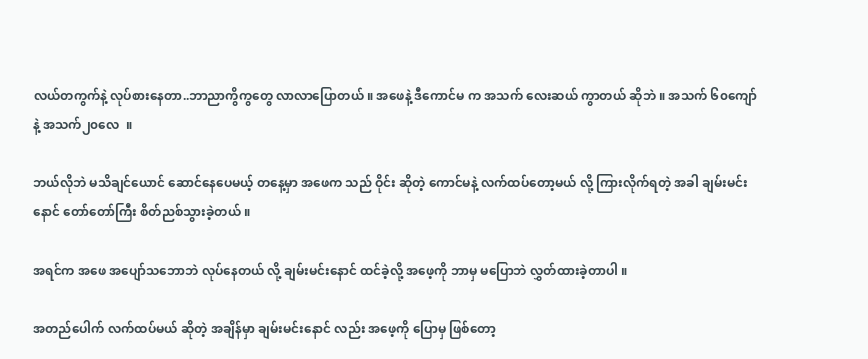လယ်တကွက်နဲ့ လုပ်စားနေတာ..ဘာညာကွိကွတွေ လာလာပြောတယ် ။ အဖေနဲ့ ဒီကောင်မ က အသက် လေးဆယ် ကွာတယ် ဆိုဘဲ ။ အသက် ၆၀ကျော် နဲ့ အသက်၂၀လေ  ။

ဘယ်လိုဘဲ မသိချင်ယောင် ဆောင်နေပေမယ့် တနေ့မှာ အဖေက သည် ဝိုင်း ဆိုတဲ့ ကောင်မနဲ့ လက်ထပ်တော့မယ် လို့ ကြားလိုက်ရတဲ့ အခါ ချမ်းမင်းနောင် တော်တော်ကြီး စိတ်ညစ်သွားခဲ့တယ် ။

အရင်က အဖေ အပျော်သဘောဘဲ လုပ်နေတယ် လို့ ချမ်းမင်းနောင် ထင်ခဲ့လို့ အဖေ့ကို ဘာမှ မပြောဘဲ လွှတ်ထားခဲ့တာပါ ။

အတည်ပေါက် လက်ထပ်မယ် ဆိုတဲ့ အချိန်မှာ ချမ်းမင်းနောင် လည်း အဖေ့ကို ပြောမှ ဖြစ်တော့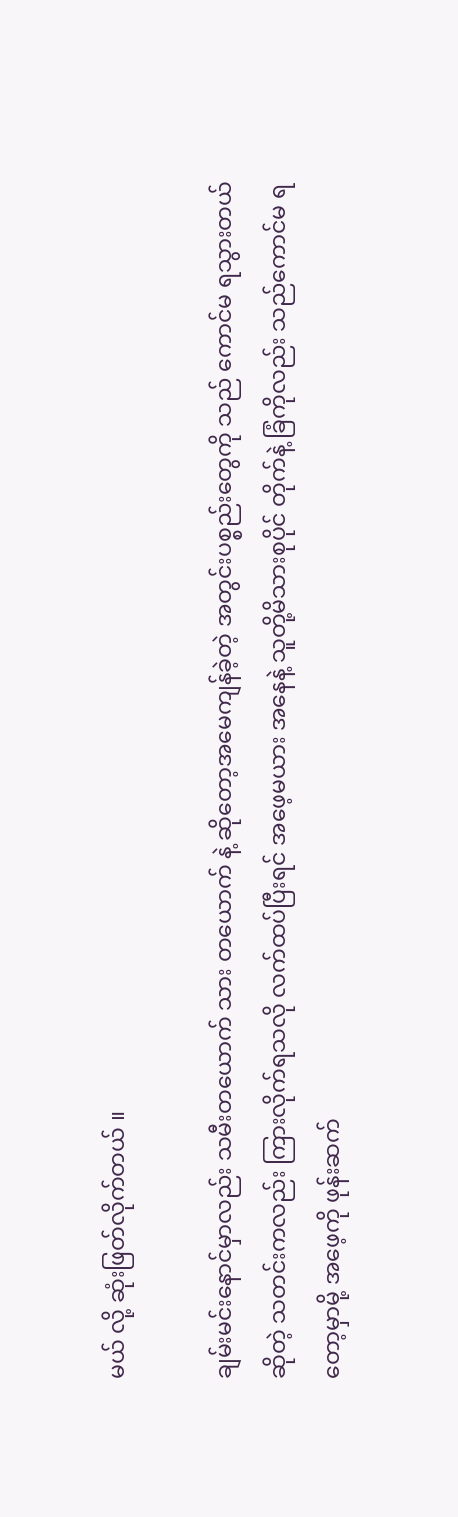မယ် လို့ ဆုံးဖြတ်လိုက်တယ် ။

ချမ်းမင်းနောင်မှာလည်း သမီးတယောက် သား တယောက် နဲ့ ဆိုတော့အမေကျန်ခဲ့တဲ့ အတွင်းပစ္စည်းတွေကို သည် ကောင်မ ရသွားတယ် ဆိုတဲ့ သတင်းကလည်း ကြားလိုက်ရသလို လက်ထပ်ပြီးရင် အဖေ့မယား အနေနဲ့ သူတို့မိသားစုပိုင် တိုက်နဲ့ ခြံကိုလည်း သည်ကောင်မ ရတော့မှာမို့ အဖေ့ကို ဖုန်းဆက်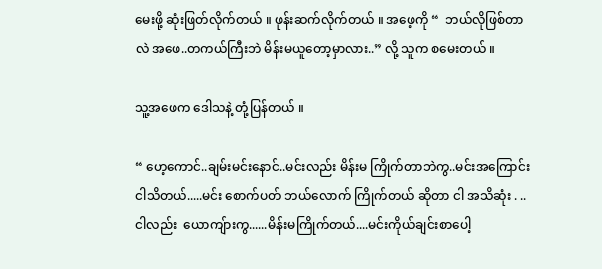မေးဖို့ ဆုံးဖြတ်လိုက်တယ် ။ ဖုန်းဆက်လိုက်တယ် ။ အဖေ့ကို “  ဘယ်လိုဖြစ်တာလဲ အဖေ..တကယ်ကြီးဘဲ မိန်းမယူတော့မှာလား..” လို့ သူက စမေးတယ် ။

သူ့အဖေက ဒေါသနဲ့ တုံ့ပြန်တယ် ။

“ ဟေ့ကောင်..ချမ်းမင်းနောင်..မင်းလည်း မိန်းမ ကြိုက်တာဘဲကွ..မင်းအကြောင်း ငါသိတယ်.....မင်း စောက်ပတ် ဘယ်လောက် ကြိုက်တယ် ဆိုတာ ငါ အသိဆုံး . ..ငါလည်း  ယောကျ်ားကွ......မိန်းမကြိုက်တယ်....မင်းကိုယ်ချင်းစာပေါ့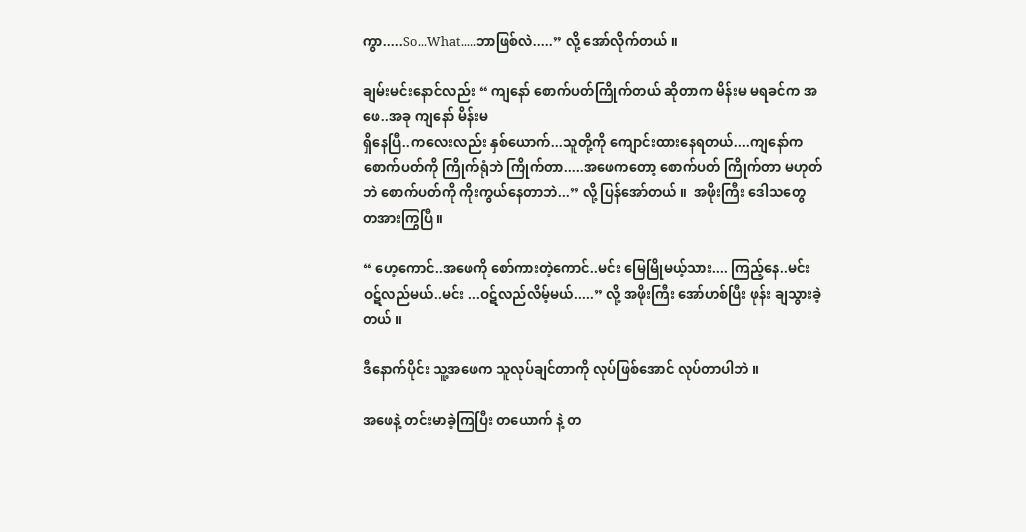ကွာ.....So...What.....ဘာဖြစ်လဲ.....” လို့ အော်လိုက်တယ် ။

ချမ်းမင်းနောင်လည်း “ ကျနော် စောက်ပတ်ကြိုက်တယ် ဆိုတာက မိန်းမ မရခင်က အဖေ..အခု ကျနော် မိန်းမ
ရှိနေပြီ..ကလေးလည်း နှစ်ယောက်...သူတို့ကို ကျောင်းထားနေရတယ်....ကျနော်က စောက်ပတ်ကို ကြိုက်ရုံဘဲ ကြိုက်တာ.....အဖေကတော့ စောက်ပတ် ကြိုက်တာ မဟုတ်ဘဲ စောက်ပတ်ကို ကိုးကွယ်နေတာဘဲ...” လို့ ပြန်အော်တယ် ။  အဖိုးကြီး ဒေါသတွေ တအားကြွပြီ ။

“ ဟေ့ကောင်..အဖေကို စော်ကားတဲ့ကောင်..မင်း မြေမြိုမယ့်သား.... ကြည့်နေ..မင်း ဝဋ်လည်မယ်..မင်း ...ဝဋ်လည်လိမ့်မယ်.....” လို့ အဖိုးကြီး အော်ဟစ်ပြီး ဖုန်း ချသွားခဲ့တယ် ။

ဒီနောက်ပိုင်း သူ့အဖေက သူလုပ်ချင်တာကို လုပ်ဖြစ်အောင် လုပ်တာပါဘဲ ။

အဖေနဲ့ တင်းမာခဲ့ကြပြီး တယောက် နဲ့ တ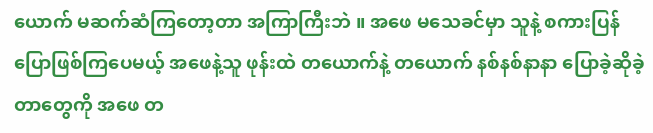ယောက် မဆက်ဆံကြတော့တာ အကြာကြီးဘဲ ။ အဖေ မသေခင်မှာ သူနဲ့ စကားပြန်ပြောဖြစ်ကြပေမယ့် အဖေနဲ့သူ ဖုန်းထဲ တယောက်နဲ့ တယောက် နစ်နစ်နာနာ ပြောခဲ့ဆိုခဲ့တာတွေကို အဖေ တ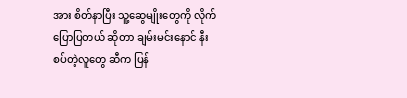အား စိတ်နာပြီး သူ့ဆွေမျိုးတွေကို လိုက်ပြောပြတယ် ဆိုတာ ချမ်းမင်းနောင် နီးစပ်တဲ့လူတွေ ဆီက ပြန်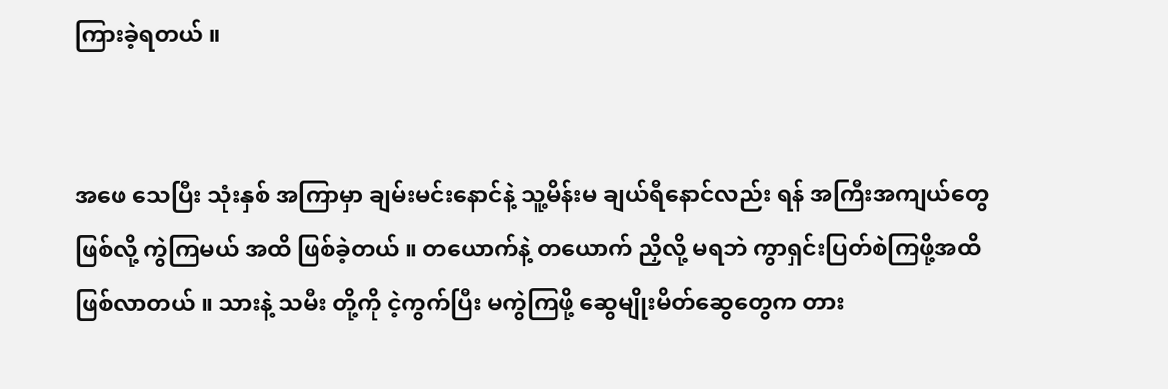ကြားခဲ့ရတယ် ။


အဖေ သေပြီး သုံးနှစ် အကြာမှာ ချမ်းမင်းနောင်နဲ့ သူ့မိန်းမ ချယ်ရီနောင်လည်း ရန် အကြီးအကျယ်တွေ ဖြစ်လို့ ကွဲကြမယ် အထိ ဖြစ်ခဲ့တယ် ။ တယောက်နဲ့ တယောက် ညှိလို့ မရဘဲ ကွာရှင်းပြတ်စဲကြဖို့အထိ ဖြစ်လာတယ် ။ သားနဲ့ သမီး တို့ကို ငဲ့ကွက်ပြီး မကွဲကြဖို့ ဆွေမျိုးမိတ်ဆွေတွေက တား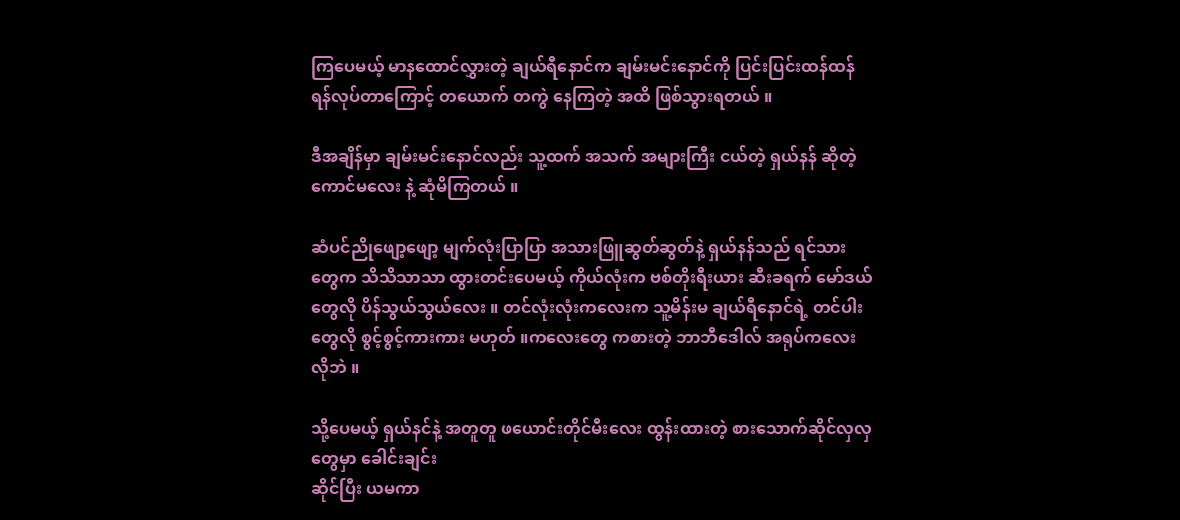ကြပေမယ့် မာနထောင်လွှားတဲ့ ချယ်ရီနောင်က ချမ်းမင်းနောင်ကို ပြင်းပြင်းထန်ထန် ရန်လုပ်တာကြောင့် တယောက် တကွဲ နေကြတဲ့ အထိ ဖြစ်သွားရတယ် ။

ဒီအချိန်မှာ ချမ်းမင်းနောင်လည်း သူ့ထက် အသက် အများကြီး ငယ်တဲ့ ရှယ်နန် ဆိုတဲ့ ကောင်မလေး နဲ့ ဆုံမိကြတယ် ။

ဆံပင်ညိုဖျော့ဖျော့ မျက်လုံးပြာပြာ အသားဖြူဆွတ်ဆွတ်နဲ့ ရှယ်နန်သည် ရင်သားတွေက သိသိသာသာ ထွားတင်းပေမယ့် ကိုယ်လုံးက ဗစ်တိုးရီးယား ဆီးခရက် မော်ဒယ်တွေလို ပိန်သွယ်သွယ်လေး ။ တင်လုံးလုံးကလေးက သူ့မိန်းမ ချယ်ရီနောင်ရဲ့ တင်ပါးတွေလို စွင့်စွင့်ကားကား မဟုတ် ။ကလေးတွေ ကစားတဲ့ ဘာဘီဒေါလ် အရုပ်ကလေး လိုဘဲ ။

သို့ပေမယ့် ရှယ်နင်နဲ့ အတူတူ ဖယောင်းတိုင်မီးလေး ထွန်းထားတဲ့ စားသောက်ဆိုင်လှလှတွေမှာ ခေါင်းချင်း
ဆိုင်ပြီး ယမကာ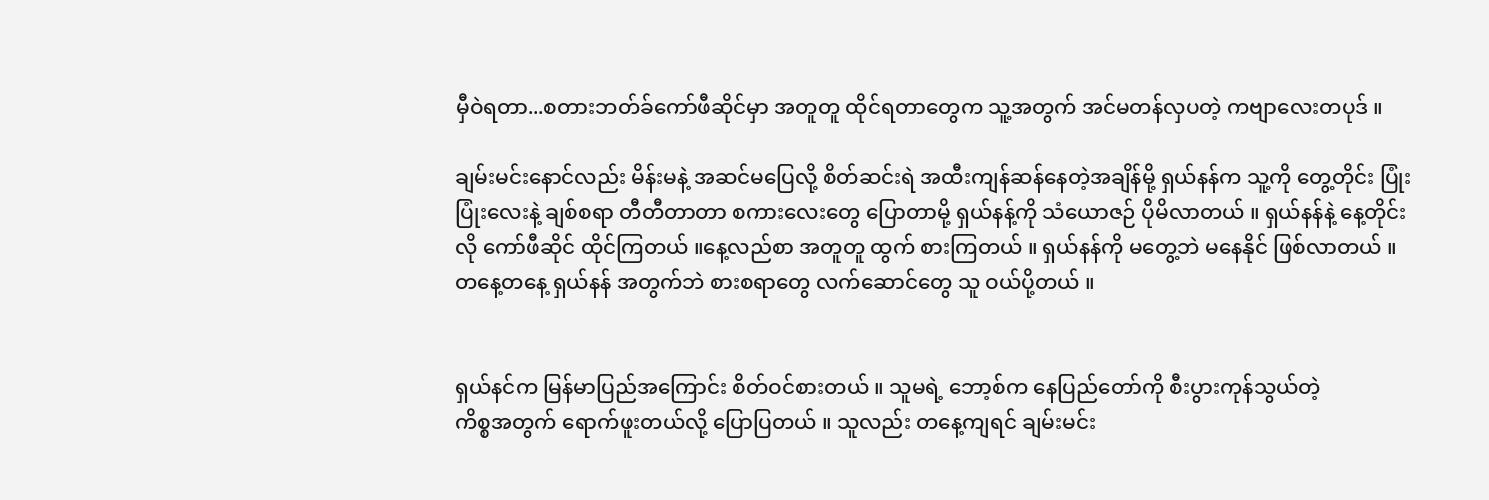မှီဝဲရတာ...စတားဘတ်ခ်ကော်ဖီဆိုင်မှာ အတူတူ ထိုင်ရတာတွေက သူ့အတွက် အင်မတန်လှပတဲ့ ကဗျာလေးတပုဒ် ။

ချမ်းမင်းနောင်လည်း မိန်းမနဲ့ အဆင်မပြေလို့ စိတ်ဆင်းရဲ အထီးကျန်ဆန်နေတဲ့အချိန်မို့ ရှယ်နန်က သူ့ကို တွေ့တိုင်း ပြုံးပြုံးလေးနဲ့ ချစ်စရာ တီတီတာတာ စကားလေးတွေ ပြောတာမို့ ရှယ်နန့်ကို သံယောဇဉ် ပိုမိလာတယ် ။ ရှယ်နန်နဲ့ နေ့တိုင်းလို ကော်ဖီဆိုင် ထိုင်ကြတယ် ။နေ့လည်စာ အတူတူ ထွက် စားကြတယ် ။ ရှယ်နန်ကို မတွေ့ဘဲ မနေနိုင် ဖြစ်လာတယ် ။ တနေ့တနေ့ ရှယ်နန် အတွက်ဘဲ စားစရာတွေ လက်ဆောင်တွေ သူ ဝယ်ပို့တယ် ။


ရှယ်နင်က မြန်မာပြည်အကြောင်း စိတ်ဝင်စားတယ် ။ သူမရဲ့ ဘော့စ်က နေပြည်တော်ကို စီးပွားကုန်သွယ်တဲ့
ကိစ္စအတွက် ရောက်ဖူးတယ်လို့ ပြောပြတယ် ။ သူလည်း တနေ့ကျရင် ချမ်းမင်း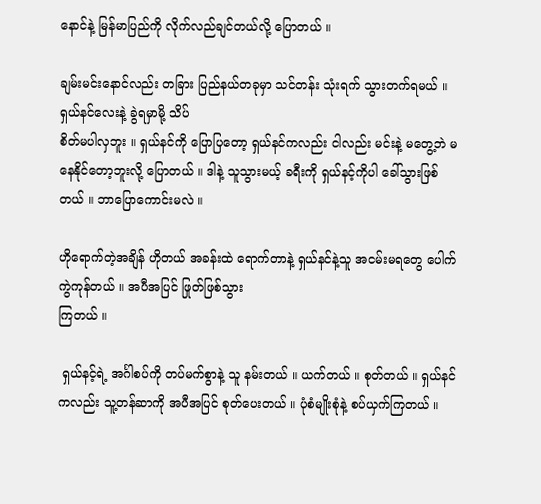နောင်နဲ့ မြန်မာပြည်ကို လိုက်လည်ချင်တယ်လို့ ပြောတယ် ။

ချမ်းမင်းနောင်လည်း တခြား ပြည်နယ်တခုမှာ သင်တန်း သုံးရက် သွားတက်ရမယ် ။ ရှယ်နင်လေးနဲ့ ခွဲရမှာမို့ သိပ်
စိတ်မပါလှဘူး ။ ရှယ်နင်ကို ပြောပြတော့ ရှယ်နင်ကလည်း ငါလည်း မင်းနဲ့ မတွေ့ဘဲ မနေနိုင်တော့ဘူးလို့ ပြောတယ် ။ ဒါနဲ့ သူသွားမယ့် ခရီးကို ရှယ်နင့်ကိုပါ ခေါ်သွားဖြစ်တယ် ။ ဘာပြောကောင်းမလဲ ။

ဟိုရောက်တဲ့အချိန် ဟိုတယ် အခန်းထဲ ရောက်တာနဲ့ ရှယ်နင်နဲ့သူ အငမ်းမရတွေ ပေါက်ကွဲကုန်တယ် ။ အပီအပြင် ဖြုတ်ဖြစ်သွား
ကြတယ် ။

 ရှယ်နင့်ရဲ့ အင်္ဂါစပ်ကို တပ်မက်စွာနဲ့ သူ နမ်းတယ် ။ ယက်တယ် ။ စုတ်တယ် ။ ရှယ်နင်ကလည်း သူ့တန်ဆာကို အပီအပြင် စုတ်ပေးတယ် ။ ပုံစံမျိုးစုံနဲ့ စပ်ယှက်ကြတယ် ။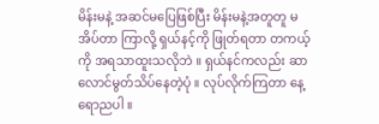မိန်းမနဲ့ အဆင်မပြေဖြစ်ပြီး မိန်းမနဲ့အတူတူ မအိပ်တာ ကြာလို့ ရှယ်နင့်ကို ဖြုတ်ရတာ တကယ့်ကို အရသာထူးသလိုဘဲ ။ ရှယ်နင်ကလည်း ဆာလောင်မွတ်သိပ်နေတဲ့ပုံ ။ လုပ်လိုက်ကြတာ နေ့ရောညပါ ။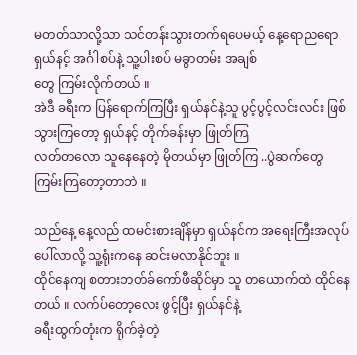မတတ်သာလို့သာ သင်တန်းသွားတက်ရပေမယ့် နေ့ရောညရော ရှယ်နင့် အင်္ဂါစပ်နဲ့ သူ့ပါးစပ် မခွာတမ်း အချစ်
တွေ ကြမ်းလိုက်တယ် ။
အဲဒီ ခရီးက ပြန်ရောက်ကြပြီး ရှယ်နင်နဲ့သူ ပွင့်ပွင့်လင်းလင်း ဖြစ်သွားကြတော့ ရှယ်နင့် တိုက်ခန်းမှာ ဖြုတ်ကြ
လတ်တလော သူနေနေတဲ့ မိုတယ်မှာ ဖြုတ်ကြ ..ပွဲဆက်တွေ ကြမ်းကြတော့တာဘဲ ။

သည်နေ့ နေ့လည် ထမင်းစားချိန်မှာ ရှယ်နင်က အရေးကြီးအလုပ် ပေါ်လာလို့ သူ့ရုံးကနေ ဆင်းမလာနိုင်ဘူး ။
ထိုင်နေကျ စတားဘတ်ခ်ကော်ဖီဆိုင်မှာ သူ တယောက်ထဲ ထိုင်နေတယ် ။ လက်ပ်တော့လေး ဖွင့်ပြီး ရှယ်နင်နဲ့
ခရီးထွက်တုံးက ရိုက်ခဲ့တဲ့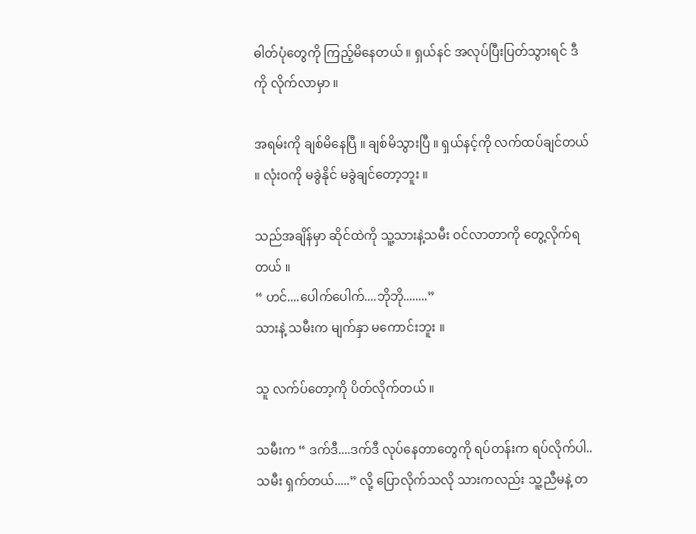ဓါတ်ပုံတွေကို ကြည့်မိနေတယ် ။ ရှယ်နင် အလုပ်ပြီးပြတ်သွားရင် ဒီကို လိုက်လာမှာ ။

အရမ်းကို ချစ်မိနေပြီ ။ ချစ်မိသွားပြီ ။ ရှယ်နင့်ကို လက်ထပ်ချင်တယ် ။ လုံးဝကို မခွဲနိုင် မခွဲချင်တော့ဘူး ။

သည်အချိန်မှာ ဆိုင်ထဲကို သူ့သားနဲ့သမီး ဝင်လာတာကို တွေ့လိုက်ရတယ် ။
“ ဟင်....ပေါက်ပေါက်....ဘိုဘို........”
သားနဲ့ သမီးက မျက်နှာ မကောင်းဘူး ။

သူ လက်ပ်တော့ကို ပိတ်လိုက်တယ် ။

သမီးက “ ဒက်ဒီ....ဒက်ဒီ လုပ်နေတာတွေကို ရပ်တန်းက ရပ်လိုက်ပါ..သမီး ရှက်တယ်.....” လို့ ပြောလိုက်သလို သားကလည်း သူ့ညီမနဲ့ တ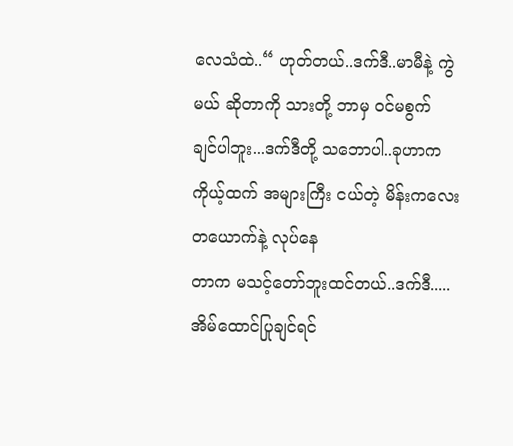လေသံထဲ..“ ဟုတ်တယ်..ဒက်ဒီ..မာမီနဲ့ ကွဲမယ် ဆိုတာကို သားတို့ ဘာမှ ဝင်မစွက်
ချင်ပါဘူး...ဒက်ဒီတို့ သဘောပါ..ခုဟာက ကိုယ့်ထက် အများကြီး ငယ်တဲ့ မိန်းကလေး တယောက်နဲ့ လုပ်နေ
တာက မသင့်တော်ဘူးထင်တယ်..ဒက်ဒီ.....အိမ်ထောင်ပြုချင်ရင်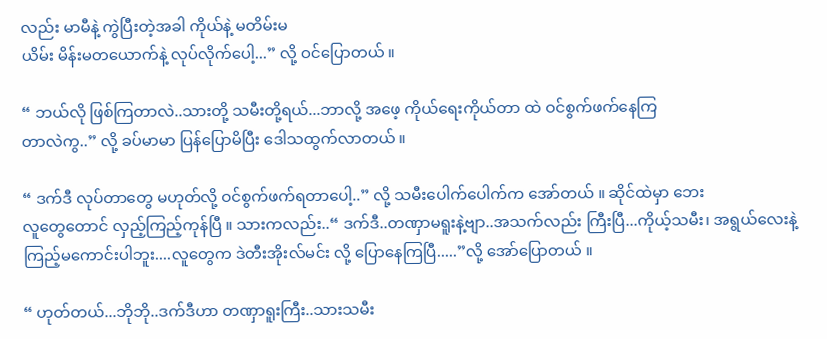လည်း မာမီနဲ့ ကွဲပြီးတဲ့အခါ ကိုယ်နဲ့ မတိမ်းမ
ယိမ်း မိန်းမတယောက်နဲ့ လုပ်လိုက်ပေါ့...” လို့ ဝင်ပြောတယ် ။

“ ဘယ်လို ဖြစ်ကြတာလဲ..သားတို့ သမီးတို့ရယ်...ဘာလို့ အဖေ့ ကိုယ်ရေးကိုယ်တာ ထဲ ဝင်စွက်ဖက်နေကြ
တာလဲကွ..” လို့ ခပ်မာမာ ပြန်ပြောမိပြီး ဒေါသထွက်လာတယ် ။

“ ဒက်ဒီ လုပ်တာတွေ မဟုတ်လို့ ဝင်စွက်ဖက်ရတာပေါ့..” လို့ သမီးပေါက်ပေါက်က အော်တယ် ။ ဆိုင်ထဲမှာ ဘေး
လူတွေတောင် လှည့်ကြည့်ကုန်ပြီ ။ သားကလည်း..“ ဒက်ဒီ..တဏှာမရူးနဲ့ဗျာ..အသက်လည်း ကြီးပြီ...ကိုယ့်သမီး၊ အရွယ်လေးနဲ့ ကြည့်မကောင်းပါဘူး....လူတွေက ဒဲတီးအိုးလ်မင်း လို့ ပြောနေကြပြီ.....”လို့ အော်ပြောတယ် ။

“ ဟုတ်တယ်...ဘိုဘို..ဒက်ဒီဟာ တဏှာရူးကြီး..သားသမီး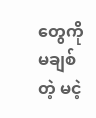တွေကို မချစ်တဲ့ မငဲ့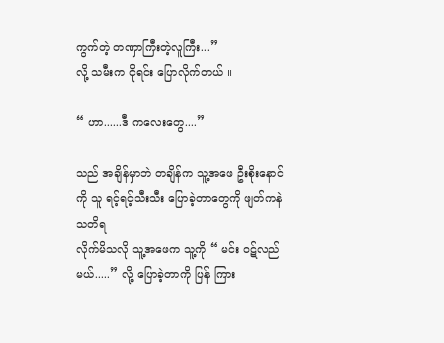ကွက်တဲ့ တဏှာကြီးတဲ့လူကြီး...”
လို့ သမီးက ငိုရင်း ပြောလိုက်တယ် ။

“ ဟာ......ဒီ ကလေးတွေ....”

သည် အချိန်မှာဘဲ တချိန်က သူ့အဖေ ဦးစိုးနောင်ကို သူ ရင့်ရင့်သီးသီး ပြောခဲ့တာတွေကို ဖျတ်ကနဲ သတိရ
လိုက်မိသလို သူ့အဖေက သူ့ကို “ မင်း ဝဋ်လည်မယ်.....” လို့ ပြောခဲ့တာကို ပြန် ကြား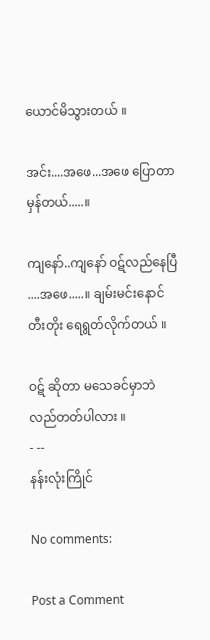ယောင်မိသွားတယ် ။

အင်း....အဖေ...အဖေ ပြောတာမှန်တယ်.....။

ကျနော်..ကျနော် ဝဋ်လည်နေပြီ ....အဖေ.....။ ချမ်းမင်းနောင် တီးတိုး ရေရွတ်လိုက်တယ် ။

ဝဋ် ဆိုတာ မသေခင်မှာဘဲ လည်တတ်ပါလား ။
- --
နန်းလုံးကြိုင်

No comments:

Post a Comment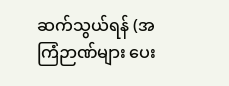ဆက်သွယ်ရန် (အကြံဉာဏ်များ ပေး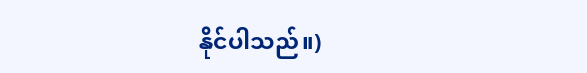နိုင်ပါသည်။)